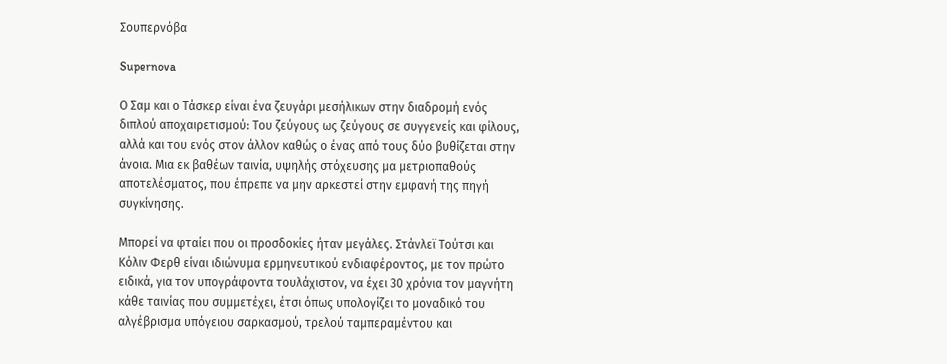Σουπερνόβα

Supernova

Ο Σαμ και ο Τάσκερ είναι ένα ζευγάρι μεσήλικων στην διαδρομή ενός διπλού αποχαιρετισμού: Του ζεύγους ως ζεύγους σε συγγενείς και φίλους, αλλά και του ενός στον άλλον καθώς ο ένας από τους δύο βυθίζεται στην άνοια. Μια εκ βαθέων ταινία, υψηλής στόχευσης μα μετριοπαθούς αποτελέσματος, που έπρεπε να μην αρκεστεί στην εμφανή της πηγή συγκίνησης.

Μπορεί να φταίει που οι προσδοκίες ήταν μεγάλες. Στάνλεϊ Τούτσι και Κόλιν Φερθ είναι ιδιώνυμα ερμηνευτικού ενδιαφέροντος, με τον πρώτο ειδικά, για τον υπογράφοντα τουλάχιστον, να έχει 30 χρόνια τον μαγνήτη κάθε ταινίας που συμμετέχει, έτσι όπως υπολογίζει το μοναδικό του αλγέβρισμα υπόγειου σαρκασμού, τρελού ταμπεραμέντου και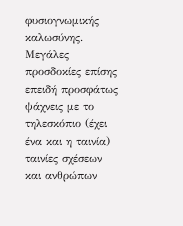φυσιογνωμικής καλωσύνης. Μεγάλες προσδοκίες επίσης επειδή προσφάτως ψάχνεις με το τηλεσκόπιο (έχει ένα και η ταινία) ταινίες σχέσεων και ανθρώπων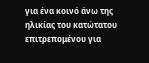για ένα κοινό άνω της ηλικίας του κατώτατου επιτρεπομένου για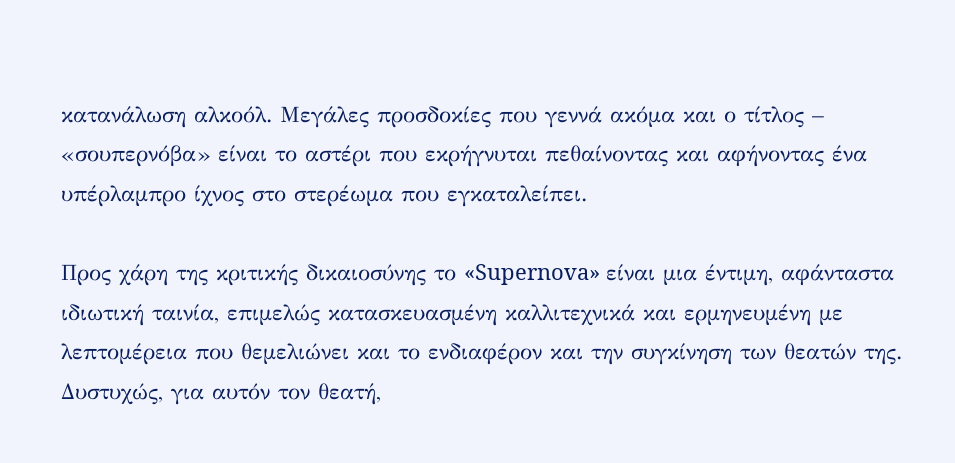κατανάλωση αλκοόλ. Μεγάλες προσδοκίες που γεννά ακόμα και ο τίτλος – «σουπερνόβα» είναι το αστέρι που εκρήγνυται πεθαίνοντας και αφήνοντας ένα υπέρλαμπρο ίχνος στο στερέωμα που εγκαταλείπει.

Προς χάρη της κριτικής δικαιοσύνης το «Supernova» είναι μια έντιμη, αφάνταστα ιδιωτική ταινία, επιμελώς κατασκευασμένη καλλιτεχνικά και ερμηνευμένη με λεπτομέρεια που θεμελιώνει και το ενδιαφέρον και την συγκίνηση των θεατών της. Δυστυχώς, για αυτόν τον θεατή,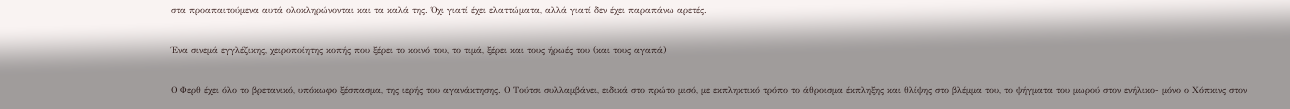στα προαπαιτούμενα αυτά ολοκληρώνονται και τα καλά της. Όχι γιατί έχει ελαττώματα, αλλά γιατί δεν έχει παραπάνω αρετές.

Ένα σινεμά εγγλέζικης, χειροποίητης κοπής που ξέρει το κοινό του, το τιμά, ξέρει και τους ήρωές του (και τους αγαπά)

Ο Φερθ έχει όλο το βρετανικό, υπόκωφο ξέσπασμα, της ιερής του αγανάκτησης. Ο Τούτσι συλλαμβάνει, ειδικά στο πρώτο μισό, με εκπληκτικό τρόπο το άθροισμα έκπληξης και θλίψης στο βλέμμα του, το ψήγματα του μωρού στον ενήλικο- μόνο ο Χόπκινς στον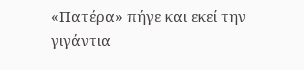«Πατέρα» πήγε και εκεί την γιγάντια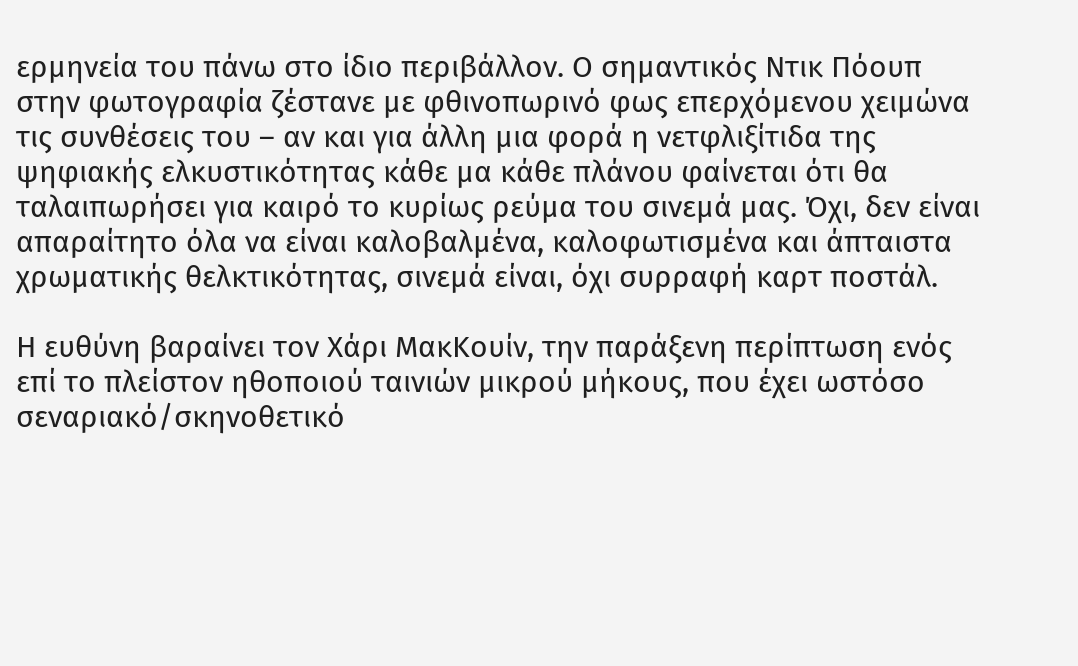ερμηνεία του πάνω στο ίδιο περιβάλλον. Ο σημαντικός Ντικ Πόουπ στην φωτογραφία ζέστανε με φθινοπωρινό φως επερχόμενου χειμώνα τις συνθέσεις του – αν και για άλλη μια φορά η νετφλιξίτιδα της ψηφιακής ελκυστικότητας κάθε μα κάθε πλάνου φαίνεται ότι θα ταλαιπωρήσει για καιρό το κυρίως ρεύμα του σινεμά μας. Όχι, δεν είναι απαραίτητο όλα να είναι καλοβαλμένα, καλοφωτισμένα και άπταιστα χρωματικής θελκτικότητας, σινεμά είναι, όχι συρραφή καρτ ποστάλ.

Η ευθύνη βαραίνει τον Χάρι ΜακΚουίν, την παράξενη περίπτωση ενός επί το πλείστον ηθοποιού ταινιών μικρού μήκους, που έχει ωστόσο σεναριακό/σκηνοθετικό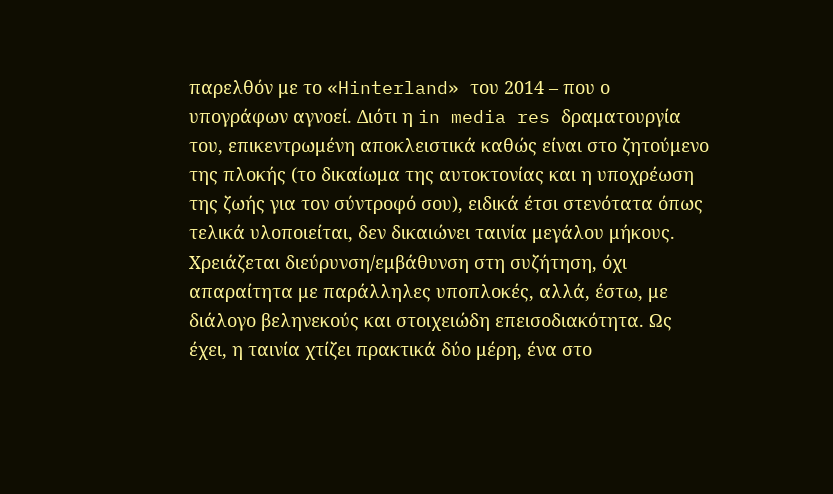παρελθόν με το «Hinterland» του 2014 – που ο υπογράφων αγνοεί. Διότι η in media res δραματουργία του, επικεντρωμένη αποκλειστικά καθώς είναι στο ζητούμενο της πλοκής (το δικαίωμα της αυτοκτονίας και η υποχρέωση της ζωής για τον σύντροφό σου), ειδικά έτσι στενότατα όπως τελικά υλοποιείται, δεν δικαιώνει ταινία μεγάλου μήκους. Χρειάζεται διεύρυνση/εμβάθυνση στη συζήτηση, όχι απαραίτητα με παράλληλες υποπλοκές, αλλά, έστω, με διάλογο βεληνεκούς και στοιχειώδη επεισοδιακότητα. Ως έχει, η ταινία χτίζει πρακτικά δύο μέρη, ένα στο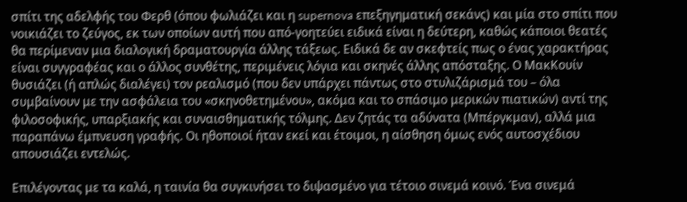σπίτι της αδελφής του Φερθ (όπου φωλιάζει και η supernova επεξηγηματική σεκάνς) και μία στο σπίτι που νοικιάζει το ζεύγος, εκ των οποίων αυτή που από-γοητεύει ειδικά είναι η δεύτερη, καθώς κάποιοι θεατές θα περίμεναν μια διαλογική δραματουργία άλλης τάξεως. Ειδικά δε αν σκεφτείς πως ο ένας χαρακτήρας είναι συγγραφέας και ο άλλος συνθέτης, περιμένεις λόγια και σκηνές άλλης απόσταξης. Ο ΜακΚουίν θυσιάζει (ή απλώς διαλέγει) τον ρεαλισμό (που δεν υπάρχει πάντως στο στυλιζάρισμά του – όλα συμβαίνουν με την ασφάλεια του «σκηνοθετημένου», ακόμα και το σπάσιμο μερικών πιατικών) αντί της φιλοσοφικής, υπαρξιακής και συναισθηματικής τόλμης. Δεν ζητάς τα αδύνατα (Μπέργκμαν), αλλά μια παραπάνω έμπνευση γραφής. Οι ηθοποιοί ήταν εκεί και έτοιμοι, η αίσθηση όμως ενός αυτοσχέδιου απουσιάζει εντελώς.

Επιλέγοντας με τα καλά, η ταινία θα συγκινήσει το διψασμένο για τέτοιο σινεμά κοινό. Ένα σινεμά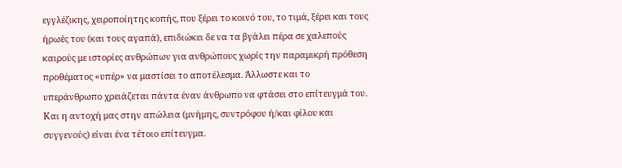εγγλέζικης, χειροποίητης κοπής, που ξέρει το κοινό του, το τιμά, ξέρει και τους ήρωές του (και τους αγαπά), επιδιώκει δε να τα βγάλει πέρα σε χαλεπούς καιρούς με ιστορίες ανθρώπων για ανθρώπους χωρίς την παραμικρή πρόθεση προθέματος «υπέρ» να μαστίσει το αποτέλεσμα. Άλλωστε και το υπεράνθρωπο χρειάζεται πάντα έναν άνθρωπο να φτάσει στο επίτευγμά του. Και η αντοχή μας στην απώλεια (μνήμης, συντρόφου ή/και φίλου και συγγενούς) είναι ένα τέτοιο επίτευγμα.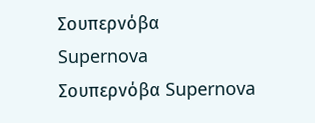Σουπερνόβα
Supernova
Σουπερνόβα Supernova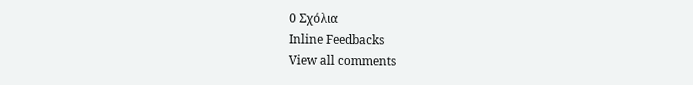0 Σχόλια
Inline Feedbacks
View all comments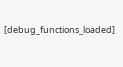[debug_functions_loaded]